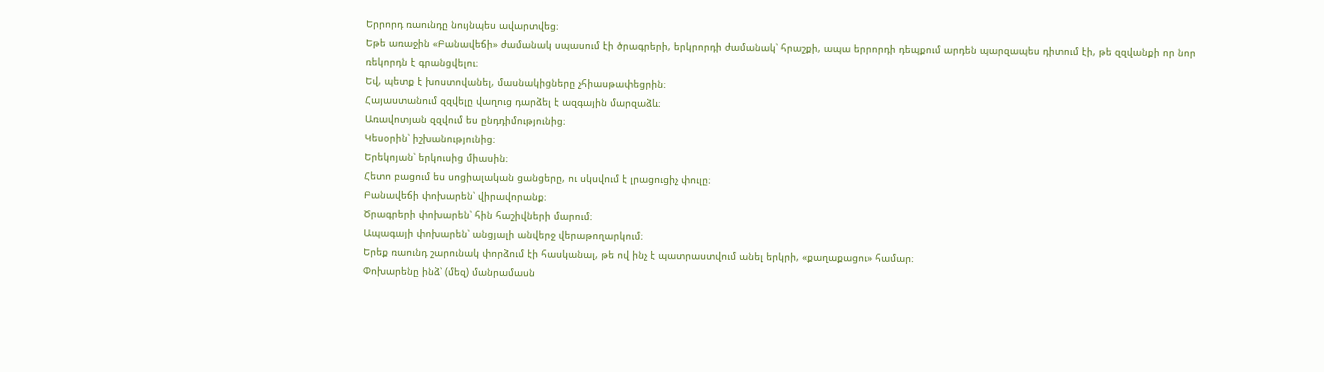Երրորդ ռաունդը նույնպես ավարտվեց։
Եթե առաջին «Բանավեճի» ժամանակ սպասում էի ծրագրերի, երկրորդի ժամանակ՝ հրաշքի, ապա երրորդի դեպքում արդեն պարզապես դիտում էի, թե զզվանքի որ նոր ռեկորդն է գրանցվելու։
Եվ, պետք է խոստովանել, մասնակիցները չհիասթափեցրին։
Հայաստանում զզվելը վաղուց դարձել է ազգային մարզաձև։
Առավոտյան զզվում ես ընդդիմությունից։
Կեսօրին՝ իշխանությունից։
Երեկոյան՝ երկուսից միասին։
Հետո բացում ես սոցիալական ցանցերը, ու սկսվում է լրացուցիչ փուլը։
Բանավեճի փոխարեն՝ վիրավորանք։
Ծրագրերի փոխարեն՝ հին հաշիվների մարում։
Ապագայի փոխարեն՝ անցյալի անվերջ վերաթողարկում։
Երեք ռաունդ շարունակ փորձում էի հասկանալ, թե ով ինչ է պատրաստվում անել երկրի, «քաղաքացու» համար։
Փոխարենը ինձ՝ (մեզ) մանրամասն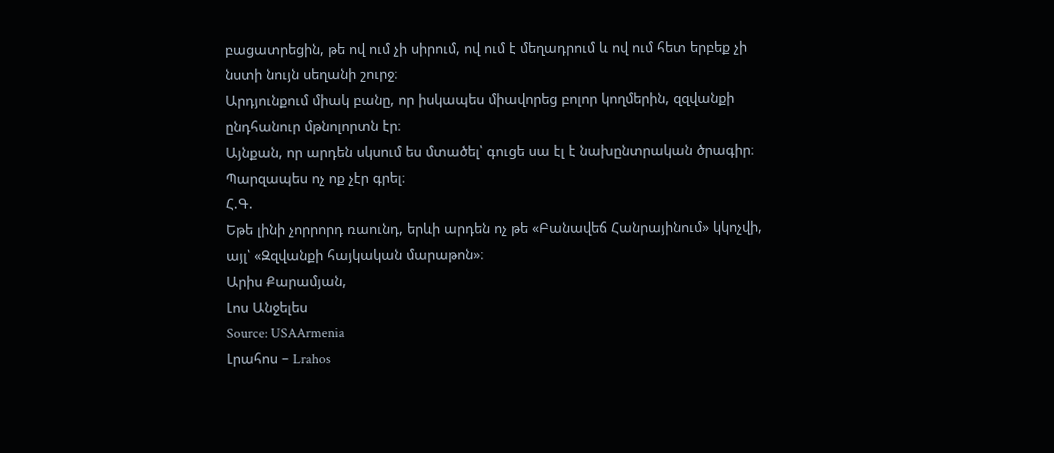բացատրեցին, թե ով ում չի սիրում, ով ում է մեղադրում և ով ում հետ երբեք չի նստի նույն սեղանի շուրջ։
Արդյունքում միակ բանը, որ իսկապես միավորեց բոլոր կողմերին, զզվանքի ընդհանուր մթնոլորտն էր։
Այնքան, որ արդեն սկսում ես մտածել՝ գուցե սա էլ է նախընտրական ծրագիր։
Պարզապես ոչ ոք չէր գրել։
Հ.Գ.
Եթե լինի չորրորդ ռաունդ, երևի արդեն ոչ թե «Բանավեճ Հանրայինում» կկոչվի, այլ՝ «Զզվանքի հայկական մարաթոն»։
Արիս Քարամյան,
Լոս Անջելես
Source: USAArmenia
Լրահոս – Lrahos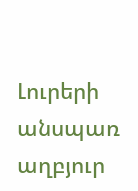Լուրերի անսպառ աղբյուր